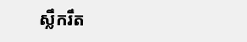ស្លឹករឹត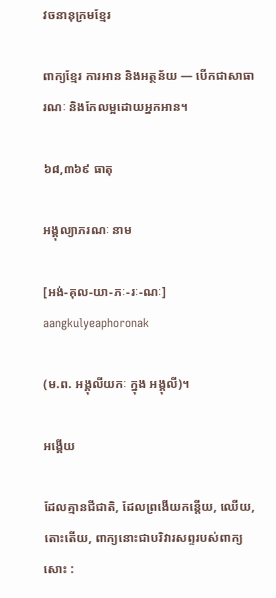វចនានុក្រមខ្មែរ

ពាក្យខ្មែរ ការអាន និងអត្ថន័យ — បើកជាសាធារណៈ និងកែលម្អដោយអ្នកអាន។

៦៨,៣៦៩ ធាតុ

អង្គុល្យាភរណៈ នាម

[អង់-គុល-យា-ភៈ-រៈ-ណៈ] aangkulyeaphoronak

(ម.ព. អង្គុលីយកៈ ក្នុង អង្គុលី)។

អង្គើយ

ដែលគ្មានជីជាតិ, ដែលព្រងើយកន្តើយ, ឈើយ, តោះតើយ, ពាក្យនោះជាបរិវារសព្ទរបស់ពាក្យសោះ :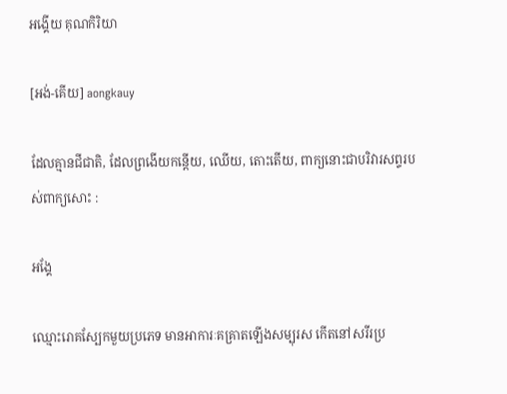អង្គើយ គុណកិរិយា

[អង់-គើយ] aongkauy

ដែលគ្មានជីជាតិ, ដែលព្រងើយកន្តើយ, ឈើយ, តោះតើយ, ពាក្យនោះជាបរិវារសព្ទរបស់ពាក្យសោះ :

អង្គែ

ឈ្មោះរោគស្បែកមួយប្រភេទ មានអាការៈគគ្រាតឡើងសម្បុរស កើតនៅសរីរប្រ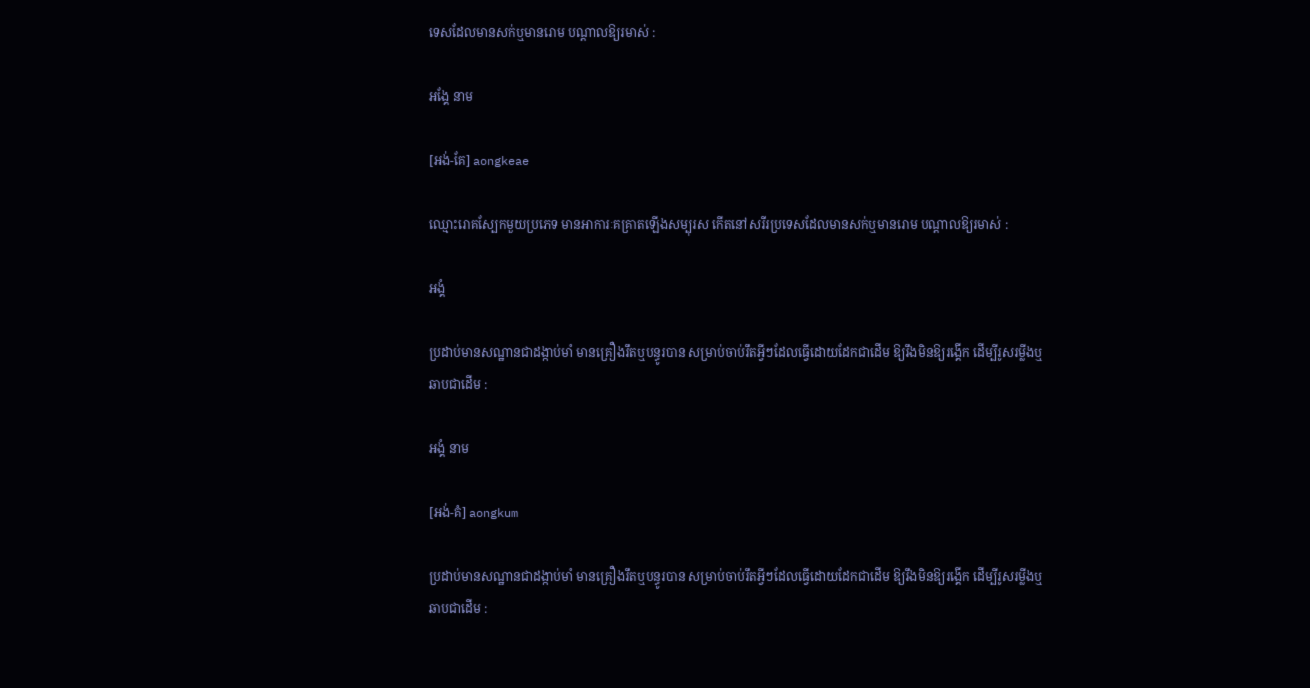ទេសដែលមានសក់ឬមានរោម បណ្ដាលឱ្យរមាស់ :

អង្គែ នាម

[អង់-គែ] aongkeae

ឈ្មោះរោគស្បែកមួយប្រភេទ មានអាការៈគគ្រាតឡើងសម្បុរស កើតនៅសរីរប្រទេសដែលមានសក់ឬមានរោម បណ្ដាលឱ្យរមាស់ :

អង្គំ

ប្រដាប់មានសណ្ឋានជាដង្កាប់មាំ មានគ្រឿងរឹតឬបន្ធូរបាន សម្រាប់ចាប់រឹតអ្វីៗដែលធ្វើដោយដែកជាដើម ឱ្យរឹងមិនឱ្យរង្គើក ដើម្បីរូសរម្លីងឬឆាបជាដើម :

អង្គំ នាម

[អង់-គំ] aongkum

ប្រដាប់មានសណ្ឋានជាដង្កាប់មាំ មានគ្រឿងរឹតឬបន្ធូរបាន សម្រាប់ចាប់រឹតអ្វីៗដែលធ្វើដោយដែកជាដើម ឱ្យរឹងមិនឱ្យរង្គើក ដើម្បីរូសរម្លីងឬឆាបជាដើម :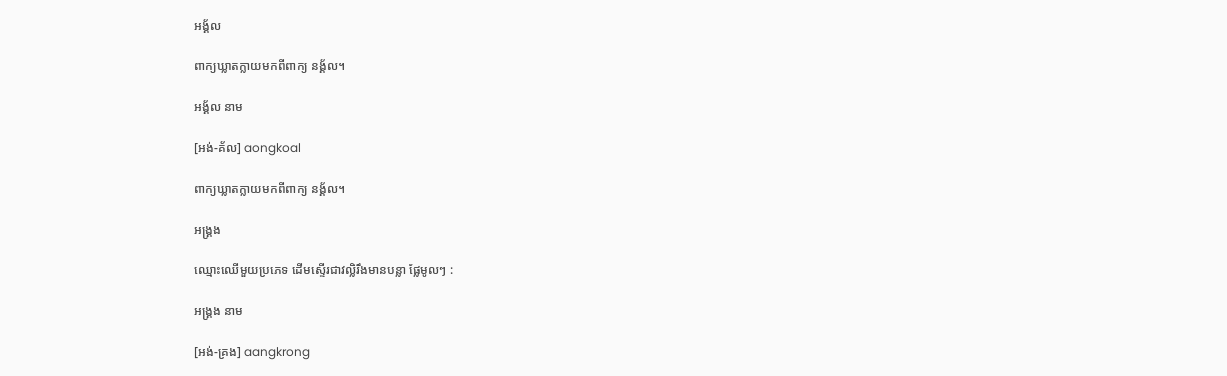អង្គ័ល

ពាក្យឃ្លាតក្លាយមកពីពាក្យ នង្គ័ល។

អង្គ័ល នាម

[អង់-គ័ល] aongkoal

ពាក្យឃ្លាតក្លាយមកពីពាក្យ នង្គ័ល។

អង្គ្រង

ឈ្មោះឈើមួយប្រភេទ ដើមស្ទើរជាវល្លិរឹងមានបន្លា ផ្លែមូលៗ :

អង្គ្រង នាម

[អង់-គ្រង] aangkrong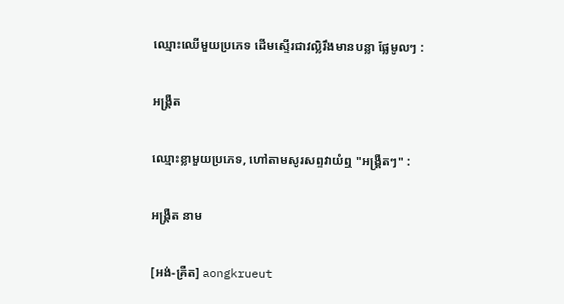ឈ្មោះឈើមួយប្រភេទ ដើមស្ទើរជាវល្លិរឹងមានបន្លា ផ្លែមូលៗ :

អង្គ្រឺត

ឈ្មោះខ្លាមួយប្រភេទ, ហៅតាមសូរសព្ទវាយំឮ "អង្គ្រឺតៗ" :

អង្គ្រឺត នាម

[អង់-គ្រឺត] aongkrueut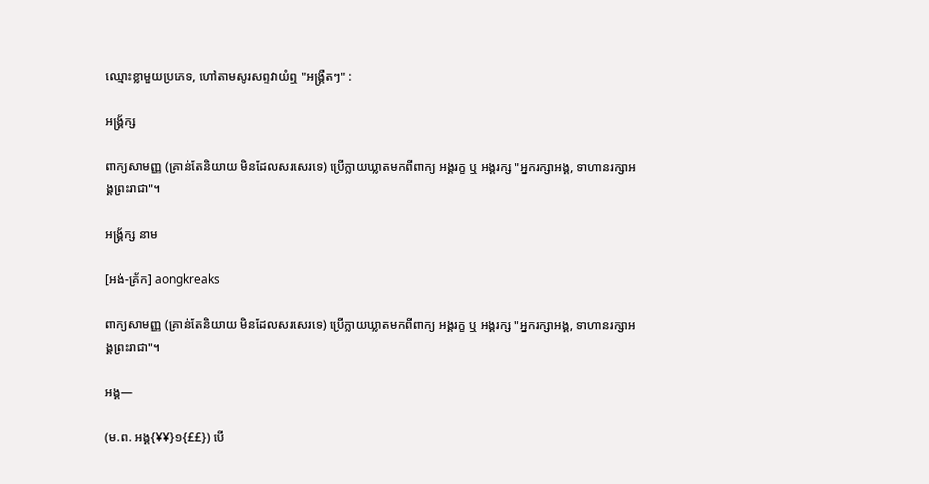ឈ្មោះខ្លាមួយប្រភេទ, ហៅតាមសូរសព្ទវាយំឮ "អង្គ្រឺតៗ" :

អង្គ្រ័ក្ស

ពាក្យសាមញ្ញ (គ្រាន់តែនិយាយ មិនដែលសរសេរទេ) ប្រើក្លាយឃ្លាតមកពីពាក្យ អង្គរក្ខ ឬ អង្គរក្ស "អ្នករក្សាអង្គ, ទាហានរក្សាអង្គព្រះរាជា"។

អង្គ្រ័ក្ស នាម

[អង់-គ្រ័ក] aongkreaks

ពាក្យសាមញ្ញ (គ្រាន់តែនិយាយ មិនដែលសរសេរទេ) ប្រើក្លាយឃ្លាតមកពីពាក្យ អង្គរក្ខ ឬ អង្គរក្ស "អ្នករក្សាអង្គ, ទាហានរក្សាអង្គព្រះរាជា"។

អង្គ—

(ម.ព. អង្គ{¥¥}១{££}) បើ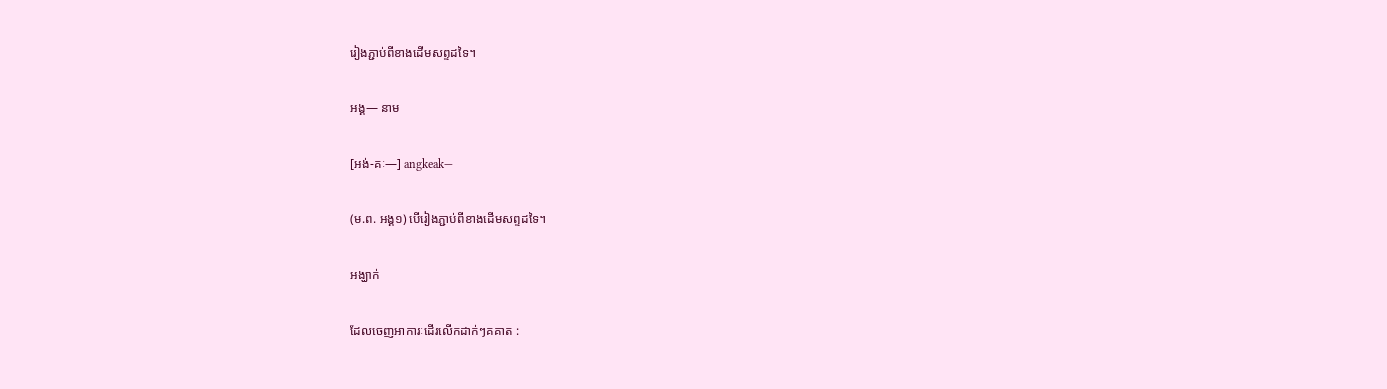រៀងភ្ជាប់ពីខាងដើមសព្ទដទៃ។

អង្គ— នាម

[អង់-គៈ—] angkeak—

(ម.ព. អង្គ១) បើរៀងភ្ជាប់ពីខាងដើមសព្ទដទៃ។

អង្ឃាក់

ដែលចេញអាការៈដើរលើកដាក់ៗគគាត :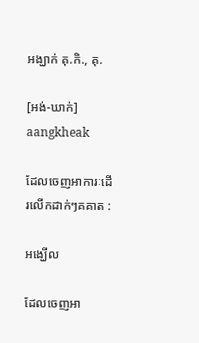អង្ឃាក់ គុ.កិ., គុ.

[អង់-ឃាក់] aangkheak

ដែលចេញអាការៈដើរលើកដាក់ៗគគាត :

អង្ឃើល

ដែលចេញអា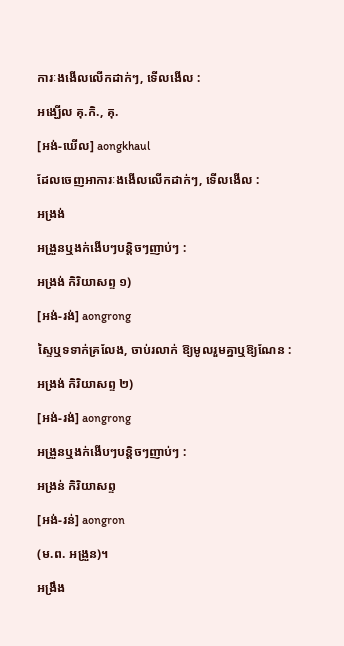ការៈងងើលលើកដាក់ៗ, ទើលងើល :

អង្ឃើល គុ.កិ., គុ.

[អង់-ឃើល] aongkhaul

ដែលចេញអាការៈងងើលលើកដាក់ៗ, ទើលងើល :

អង្រង់

អង្រួនឬងក់ងើបៗបន្តិចៗញាប់ៗ :

អង្រង់ កិរិយាសព្ទ ១)

[អង់-រង់] aongrong

ស្ទៃឬទទាក់គ្រលែង, ចាប់រលាក់ ឱ្យមូលរួមគ្នាឬឱ្យណែន :

អង្រង់ កិរិយាសព្ទ ២)

[អង់-រង់] aongrong

អង្រួនឬងក់ងើបៗបន្តិចៗញាប់ៗ :

អង្រន់ កិរិយាសព្ទ

[អង់-រន់] aongron

(ម.ព. អង្រួន)។

អង្រឹង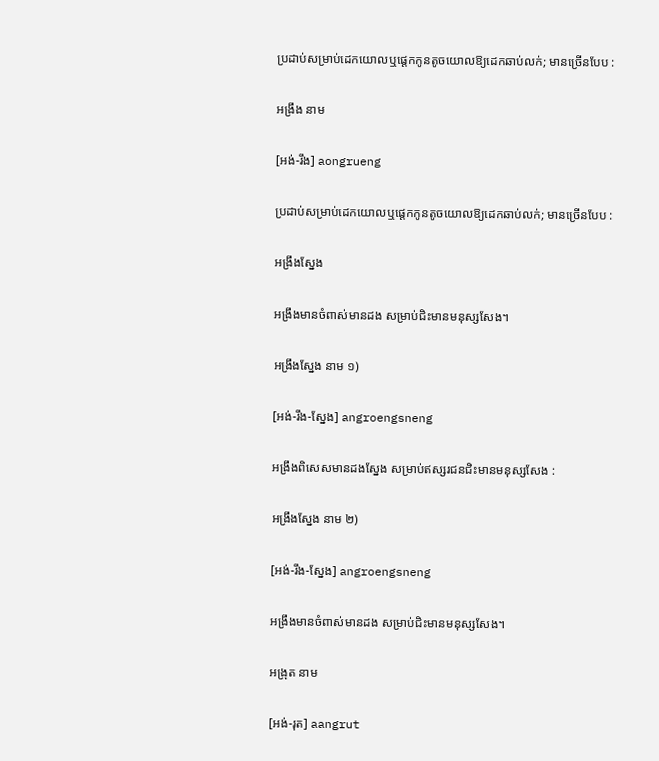ប្រដាប់សម្រាប់ដេកយោលឬផ្ដេកកូនតូចយោលឱ្យដេកឆាប់លក់; មានច្រើនបែប :

អង្រឹង នាម

[អង់-រឹង] aongrueng

ប្រដាប់សម្រាប់ដេកយោលឬផ្ដេកកូនតូចយោលឱ្យដេកឆាប់លក់; មានច្រើនបែប :

អង្រឹងស្នែង

អង្រឹងមានចំពាស់មានដង សម្រាប់ជិះមានមនុស្សសែង។

អង្រឹងស្នែង នាម ១)

[អង់-រឹង-ស្នែង] angroengsneng

អង្រឹងពិសេសមានដងស្នែង សម្រាប់ឥស្សរជនជិះមានមនុស្សសែង :

អង្រឹងស្នែង នាម ២)

[អង់-រឹង-ស្នែង] angroengsneng

អង្រឹងមានចំពាស់មានដង សម្រាប់ជិះមានមនុស្សសែង។

អង្រុត នាម

[អង់-រុត] aangrut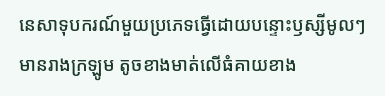នេសាទុបករណ៍មួយប្រភេទធ្វើដោយបន្ទោះឫស្សីមូលៗ មានរាងក្រឡូម តូចខាងមាត់លើធំគាយខាង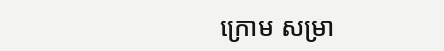ក្រោម សម្រា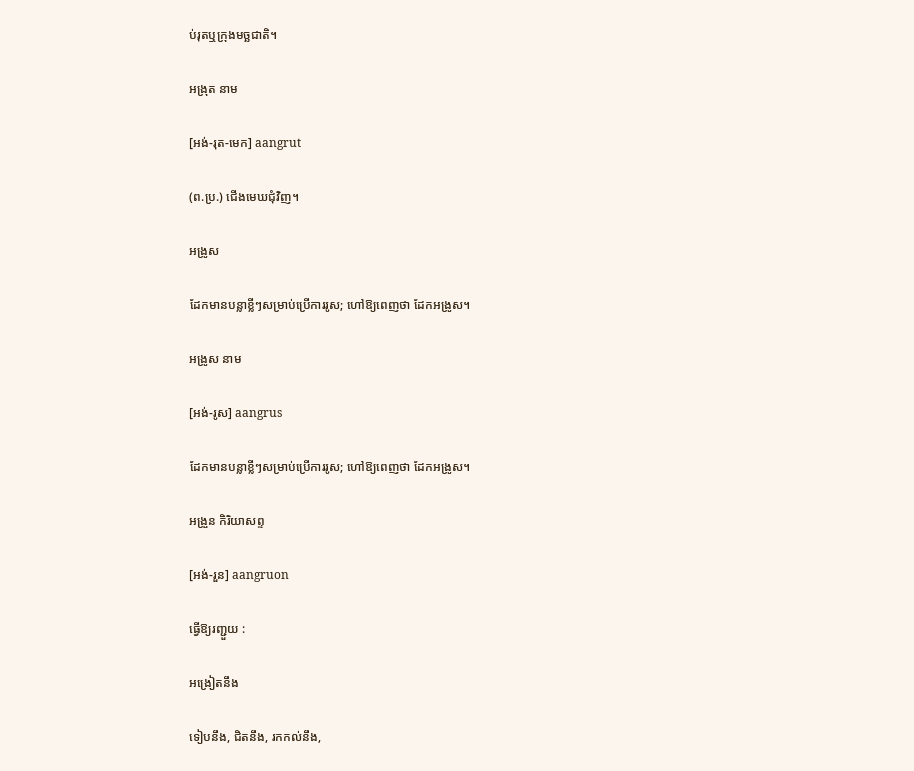ប់រុតឬក្រុងមច្ឆជាតិ។

អង្រុត នាម

[អង់-រុត-មេក] aangrut

(ព.ប្រ.) ជើងមេឃជុំវិញ។

អង្រូស

ដែកមានបន្លាខ្លីៗសម្រាប់ប្រើការរូស; ហៅឱ្យពេញថា ដែកអង្រូស។

អង្រូស នាម

[អង់-រូស] aangrus

ដែកមានបន្លាខ្លីៗសម្រាប់ប្រើការរូស; ហៅឱ្យពេញថា ដែកអង្រូស។

អង្រួន កិរិយាសព្ទ

[អង់-រួន] aangruon

ធ្វើឱ្យរញ្ជួយ :

អង្រៀតនឹង

ទៀបនឹង, ជិតនឹង, រកកល់នឹង,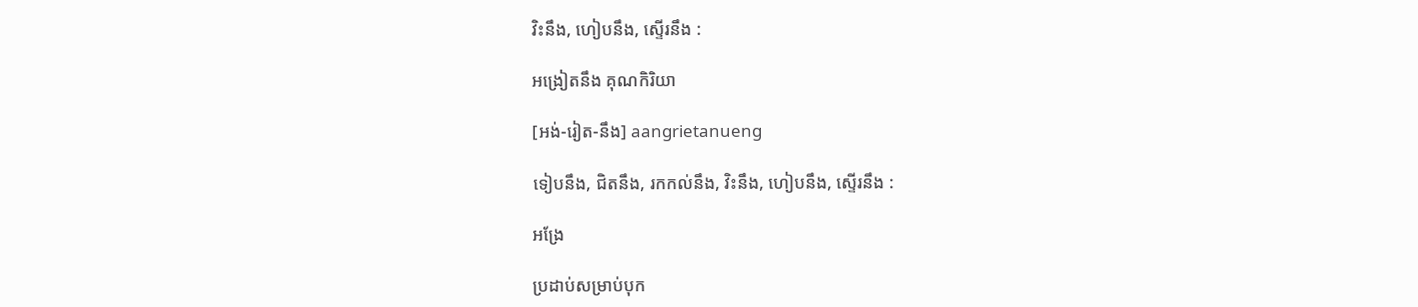វិះនឹង, ហៀបនឹង, ស្ទើរនឹង :

អង្រៀតនឹង គុណកិរិយា

[អង់-រៀត-នឹង] aangrietanueng

ទៀបនឹង, ជិតនឹង, រកកល់នឹង, វិះនឹង, ហៀបនឹង, ស្ទើរនឹង :

អង្រែ

ប្រដាប់សម្រាប់បុក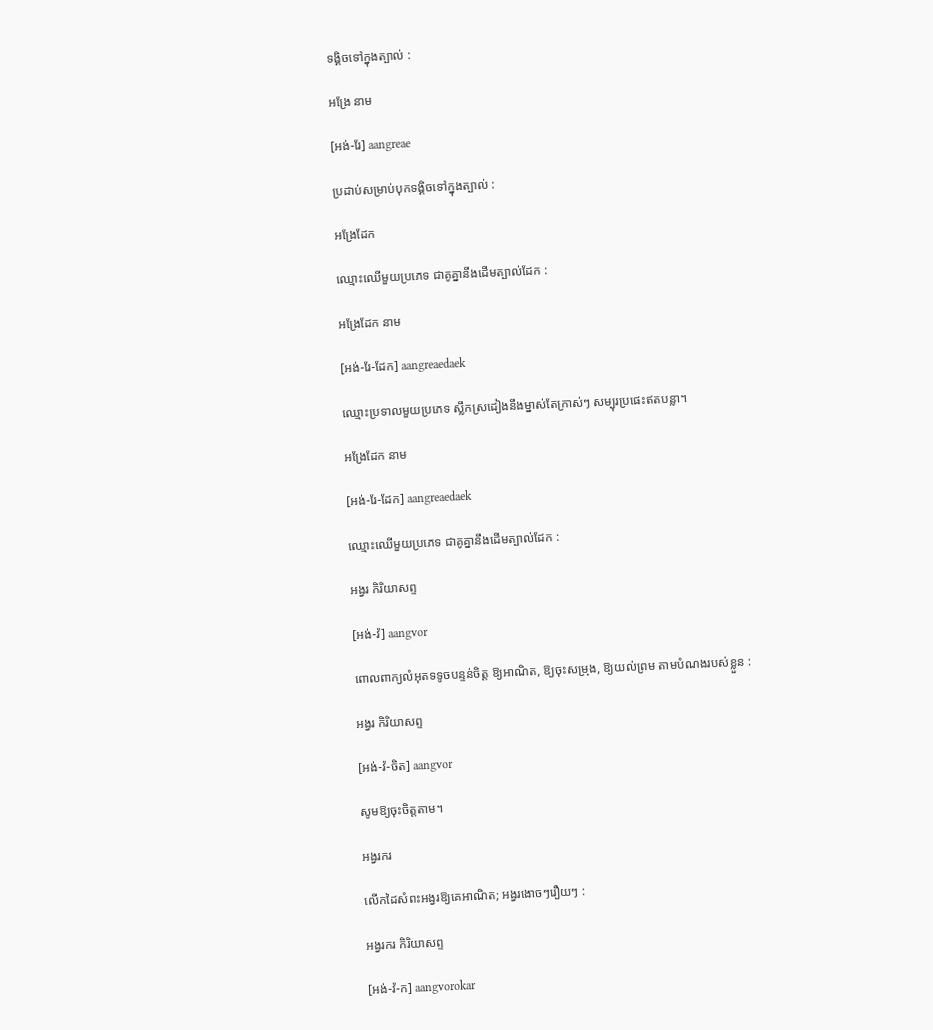ទង្គិចទៅក្នុងត្បាល់ :

អង្រែ នាម

[អង់-រែ] aangreae

ប្រដាប់សម្រាប់បុកទង្គិចទៅក្នុងត្បាល់ :

អង្រែដែក

ឈ្មោះឈើមួយប្រភេទ ជាគូគ្នានឹងដើមត្បាល់ដែក :

អង្រែដែក នាម

[អង់-រែ-ដែក] aangreaedaek

ឈ្មោះប្រទាលមួយប្រភេទ ស្លឹកស្រដៀងនឹងម្នាស់តែក្រាស់ៗ សម្បុរប្រផេះឥតបន្លា។

អង្រែដែក នាម

[អង់-រែ-ដែក] aangreaedaek

ឈ្មោះឈើមួយប្រភេទ ជាគូគ្នានឹងដើមត្បាល់ដែក :

អង្វរ កិរិយាសព្ទ

[អង់-វ៉] aangvor

ពោលពាក្យលំអុតទទូចបន្ទន់ចិត្ត ឱ្យអាណិត, ឱ្យចុះសម្រុង, ឱ្យយល់ព្រម តាមបំណងរបស់ខ្លួន :

អង្វរ កិរិយាសព្ទ

[អង់-វ៉-ចិត] aangvor

សូមឱ្យចុះចិត្តតាម។

អង្វរករ

លើកដៃសំពះអង្វរឱ្យគេអាណិត; អង្វរងោចៗរឿយៗ :

អង្វរករ កិរិយាសព្ទ

[អង់-វ៉-ក] aangvorokar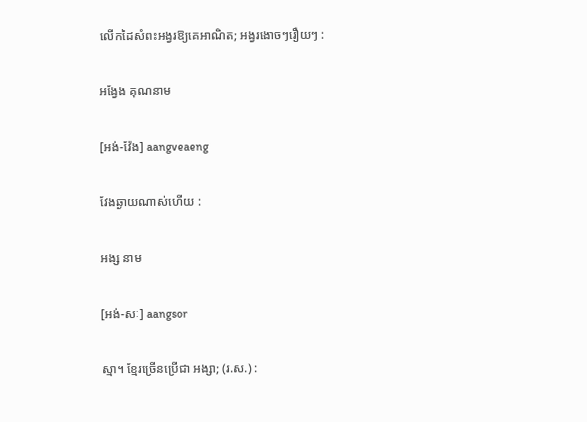លើកដៃសំពះអង្វរឱ្យគេអាណិត; អង្វរងោចៗរឿយៗ :

អង្វែង គុណនាម

[អង់-វ៉ែង] aangveaeng

វែងឆ្ងាយណាស់ហើយ :

អង្ស នាម

[អង់-សៈ] aangsor

ស្មា។ ខ្មែរច្រើនប្រើជា អង្សា; (រ.ស.) :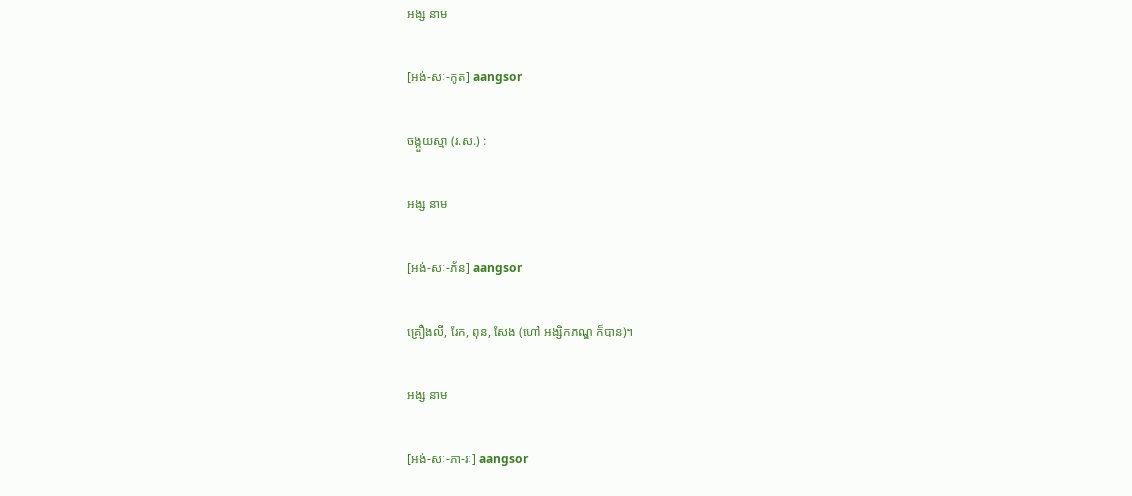អង្ស នាម

[អង់-សៈ-កូត] aangsor

ចង្កួយស្មា (រ.ស.) :

អង្ស នាម

[អង់-សៈ-ភ័ន] aangsor

គ្រឿងលី, រែក, ពុន, សែង (ហៅ អង្សិកភណ្ឌ ក៏បាន)។

អង្ស នាម

[អង់-សៈ-ភា-រៈ] aangsor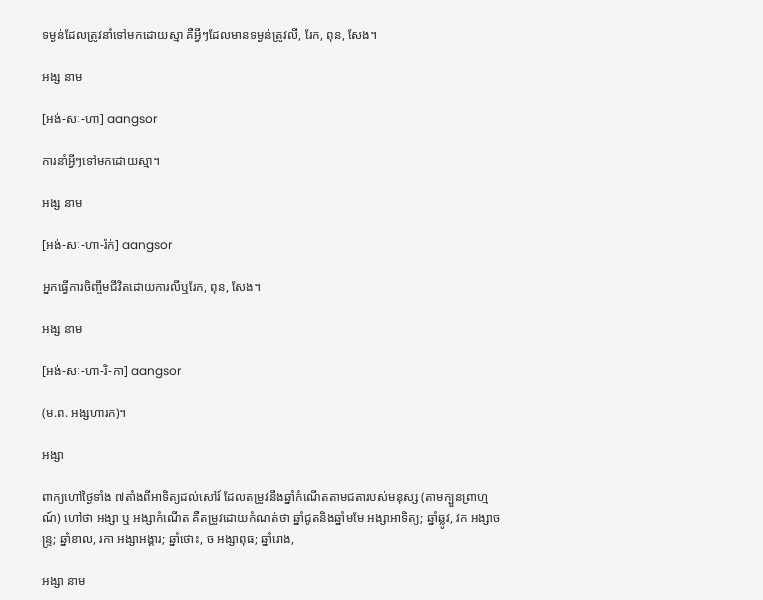ទម្ងន់ដែលត្រូវនាំទៅមកដោយស្មា គឺអ្វីៗដែលមានទម្ងន់ត្រូវលី, រែក, ពុន, សែង។

អង្ស នាម

[អង់-សៈ-ហា] aangsor

ការនាំអ្វីៗទៅមកដោយស្មា។

អង្ស នាម

[អង់-សៈ-ហា-រ៉ក់] aangsor

អ្នកធ្វើការចិញ្ចឹមជីវិតដោយការលីឬរែក, ពុន, សែង។

អង្ស នាម

[អង់-សៈ-ហា-រិ-កា] aangsor

(ម.ព. អង្សហារក)។

អង្សា

ពាក្យហៅថ្ងៃទាំង ៧តាំងពីអាទិត្យដល់សៅរ៍ ដែលតម្រូវនឹងឆ្នាំកំណើតតាមជតារបស់មនុស្ស (តាមក្បួនព្រាហ្មណ៍) ហៅថា អង្សា ឬ អង្សាកំណើត គឺតម្រូវដោយកំណត់ថា ឆ្នាំជូតនិងឆ្នាំមមែ អង្សាអាទិត្យ; ឆ្នាំឆ្លូវ, វក អង្សាចន្ទ្រ; ឆ្នាំខាល, រកា អង្សាអង្គារ; ឆ្នាំថោះ, ច អង្សាពុធ; ឆ្នាំរោង,

អង្សា នាម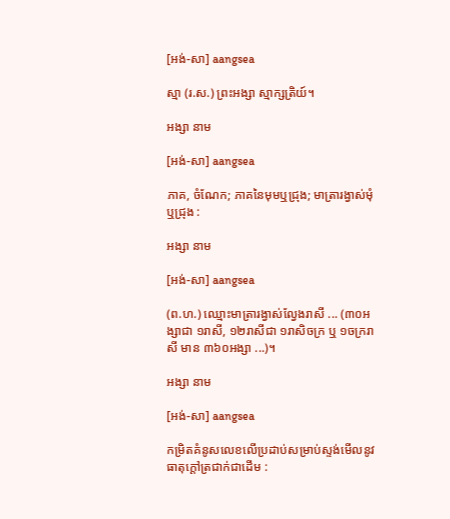[អង់-សា] aangsea

ស្មា (រ.ស.) ព្រះអង្សា ស្មាក្សត្រិយ៍។

អង្សា នាម

[អង់-សា] aangsea

ភាគ, ចំណែក; ភាគនៃមុមឬជ្រុង; មាត្រារង្វាស់មុំឬជ្រុង :

អង្សា នាម

[អង់-សា] aangsea

(ព.ហ.) ឈ្មោះមាត្រារង្វាស់ល្វែងរាសី ... (៣០អង្សាជា ១រាសី, ១២រាសីជា ១រាសិចក្រ ឬ ១ចក្ររាសី មាន ៣៦០អង្សា ...)។

អង្សា នាម

[អង់-សា] aangsea

កម្រិតគំនូសលេខលើប្រដាប់សម្រាប់ស្ទង់មើលនូវធាតុក្ដៅត្រជាក់ជាដើម :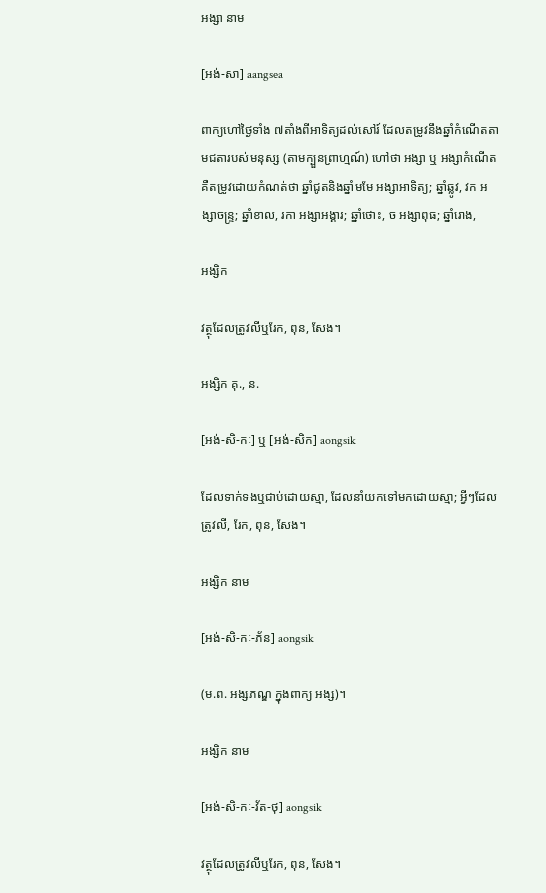អង្សា នាម

[អង់-សា] aangsea

ពាក្យហៅថ្ងៃទាំង ៧តាំងពីអាទិត្យដល់សៅរ៍ ដែលតម្រូវនឹងឆ្នាំកំណើតតាមជតារបស់មនុស្ស (តាមក្បួនព្រាហ្មណ៍) ហៅថា អង្សា ឬ អង្សាកំណើត គឺតម្រូវដោយកំណត់ថា ឆ្នាំជូតនិងឆ្នាំមមែ អង្សាអាទិត្យ; ឆ្នាំឆ្លូវ, វក អង្សាចន្ទ្រ; ឆ្នាំខាល, រកា អង្សាអង្គារ; ឆ្នាំថោះ, ច អង្សាពុធ; ឆ្នាំរោង,

អង្សិក

វត្ថុដែលត្រូវលីឬរែក, ពុន, សែង។

អង្សិក គុ., ន.

[អង់-សិ-កៈ] ឬ [អង់-សិក] aongsik

ដែលទាក់ទងឬជាប់ដោយស្មា, ដែលនាំយកទៅមកដោយស្មា; អ្វីៗដែលត្រូវលី, រែក, ពុន, សែង។

អង្សិក នាម

[អង់-សិ-កៈ-ភ័ន] aongsik

(ម.ព. អង្សភណ្ឌ ក្នុងពាក្យ អង្ស)។

អង្សិក នាម

[អង់-សិ-កៈ-វ័ត-ថុ] aongsik

វត្ថុដែលត្រូវលីឬរែក, ពុន, សែង។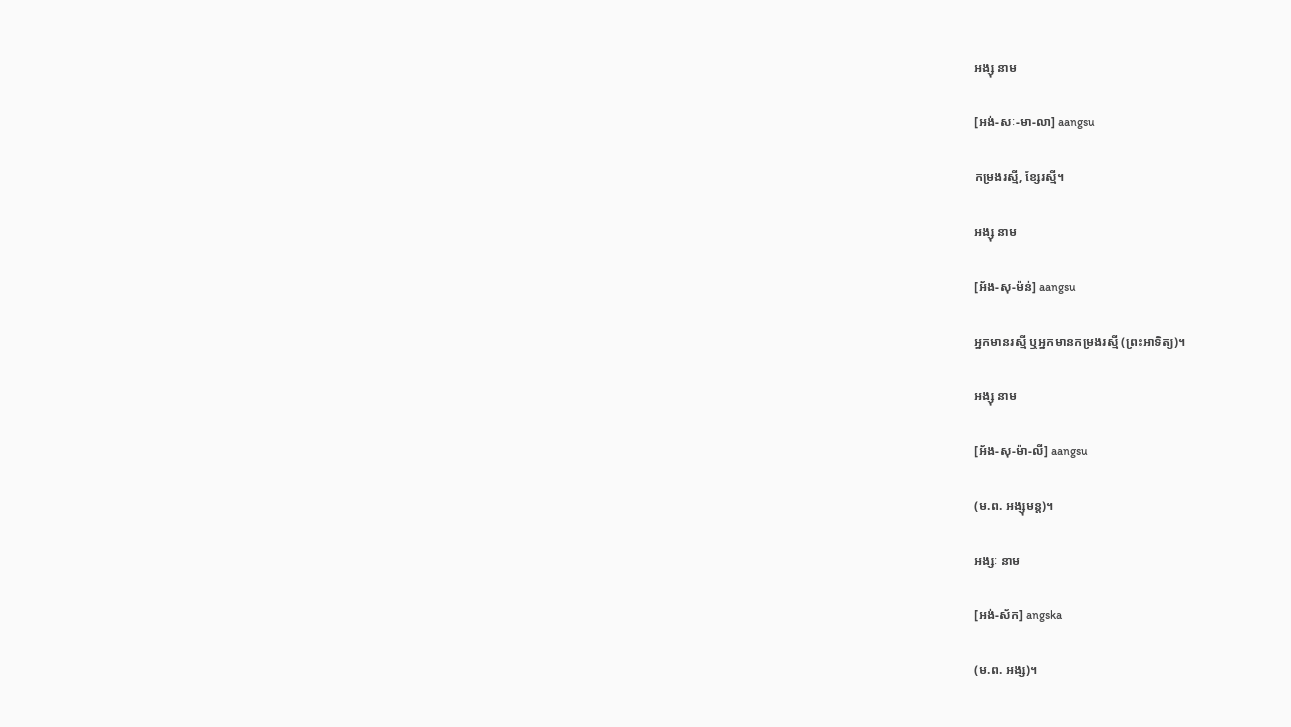អង្សុ នាម

[អង់-សៈ-មា-លា] aangsu

កម្រងរស្មី, ខ្សែរស្មី។

អង្សុ នាម

[អ័ង-សុ-ម៉ន់] aangsu

អ្នកមានរស្មី ឬអ្នកមានកម្រងរស្មី (ព្រះអាទិត្យ)។

អង្សុ នាម

[អ័ង-សុ-ម៉ា-លី] aangsu

(ម.ព. អង្សុមន្ត)។

អង្សៈ នាម

[អង់-ស័ក] angska

(ម.ព. អង្ស)។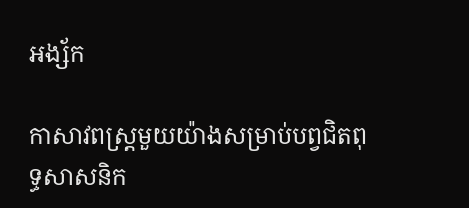អង្ស័ក

កាសាវពស្ត្រមួយយ៉ាងសម្រាប់បព្វជិតពុទ្ធសាសនិក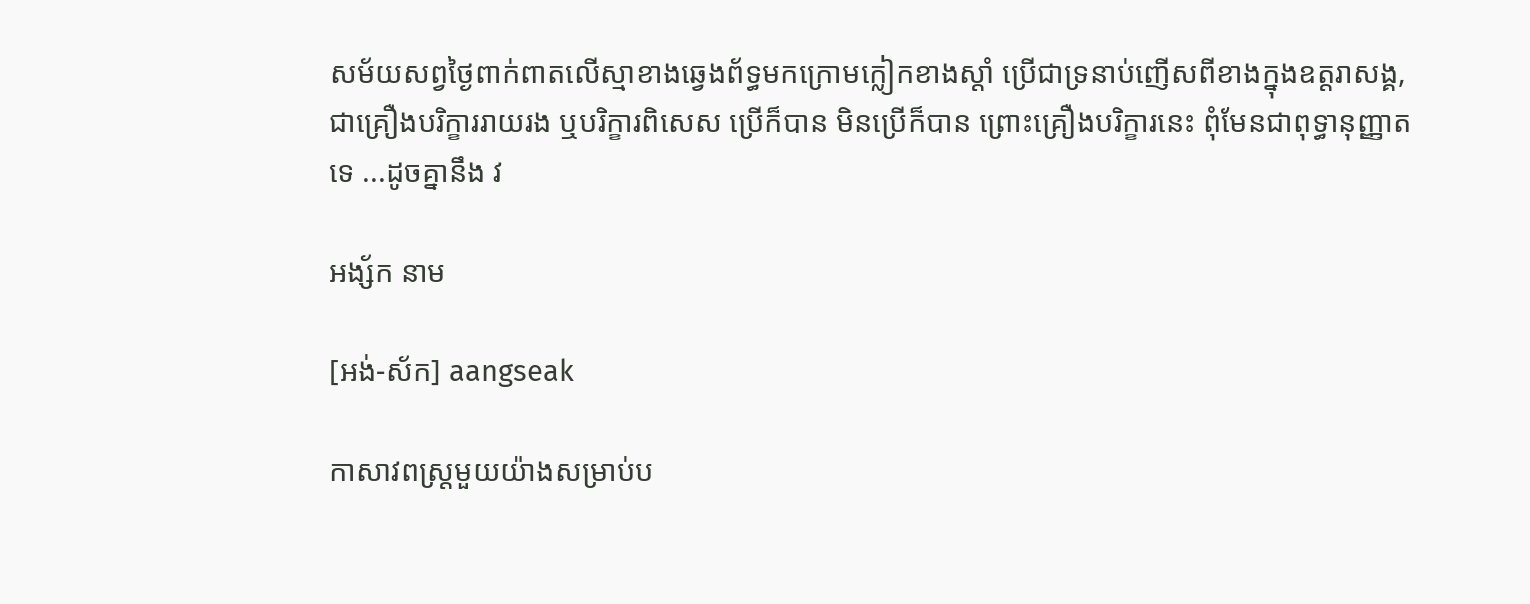សម័យសព្វថ្ងៃពាក់ពាតលើស្មាខាងឆ្វេងព័ទ្ធមកក្រោមក្លៀកខាងស្ដាំ ប្រើជាទ្រនាប់ញើសពីខាងក្នុងឧត្តរាសង្គ, ជាគ្រឿងបរិក្ខាររាយរង ឬបរិក្ខារពិសេស ប្រើក៏បាន មិនប្រើក៏បាន ព្រោះគ្រឿងបរិក្ខារនេះ ពុំមែនជាពុទ្ធានុញ្ញាតទេ ...ដូចគ្នានឹង វ

អង្ស័ក នាម

[អង់-ស័ក] aangseak

កាសាវពស្ត្រមួយយ៉ាងសម្រាប់ប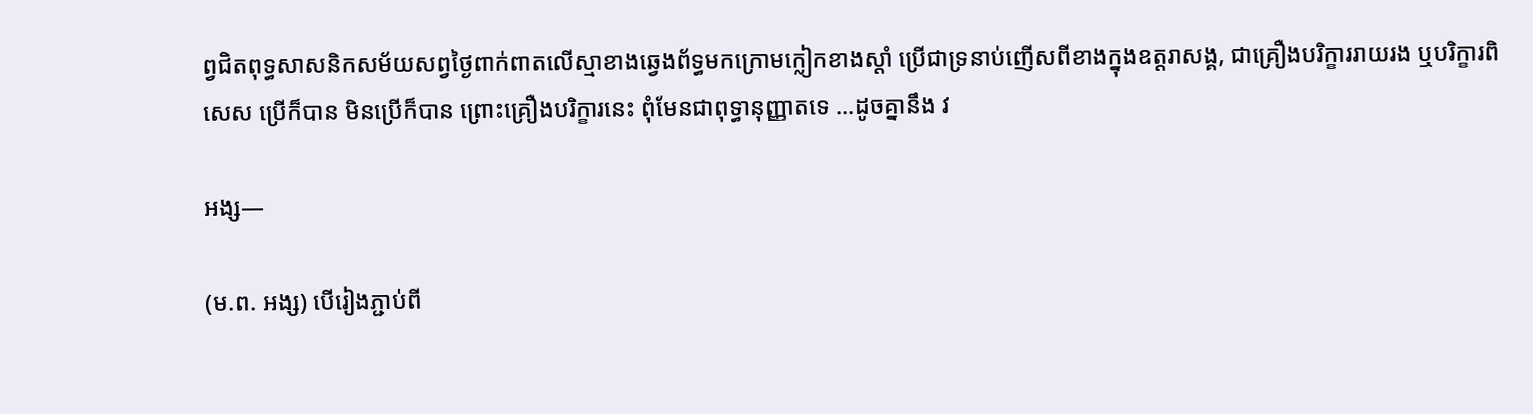ព្វជិតពុទ្ធសាសនិកសម័យសព្វថ្ងៃពាក់ពាតលើស្មាខាងឆ្វេងព័ទ្ធមកក្រោមក្លៀកខាងស្ដាំ ប្រើជាទ្រនាប់ញើសពីខាងក្នុងឧត្តរាសង្គ, ជាគ្រឿងបរិក្ខាររាយរង ឬបរិក្ខារពិសេស ប្រើក៏បាន មិនប្រើក៏បាន ព្រោះគ្រឿងបរិក្ខារនេះ ពុំមែនជាពុទ្ធានុញ្ញាតទេ ...ដូចគ្នានឹង វ

អង្ស—

(ម.ព. អង្ស) បើរៀងភ្ជាប់ពី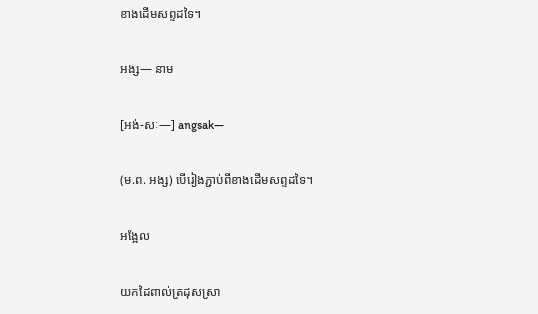ខាងដើមសព្ទដទៃ។

អង្ស— នាម

[អង់-សៈ—] angsak—

(ម.ព. អង្ស) បើរៀងភ្ជាប់ពីខាងដើមសព្ទដទៃ។

អង្អែល

យកដៃពាល់ត្រដុសស្រា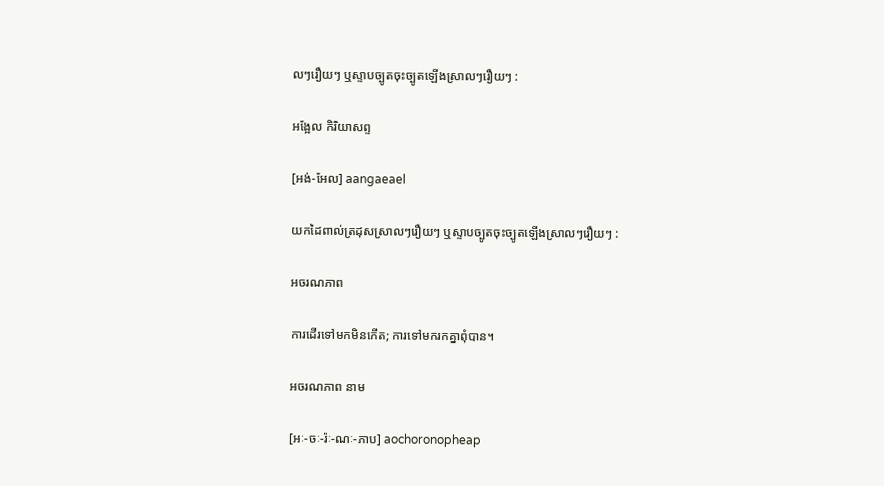លៗរឿយៗ ឬស្ទាបច្បូតចុះច្បូតឡើងស្រាលៗរឿយៗ :

អង្អែល កិរិយាសព្ទ

[អង់-អែល] aangaeael

យកដៃពាល់ត្រដុសស្រាលៗរឿយៗ ឬស្ទាបច្បូតចុះច្បូតឡើងស្រាលៗរឿយៗ :

អចរណភាព

ការដើរទៅមកមិនកើត; ការទៅមករកគ្នាពុំបាន។

អចរណភាព នាម

[អៈ-ចៈ-រ៉ៈ-ណៈ-ភាប] aochoronopheap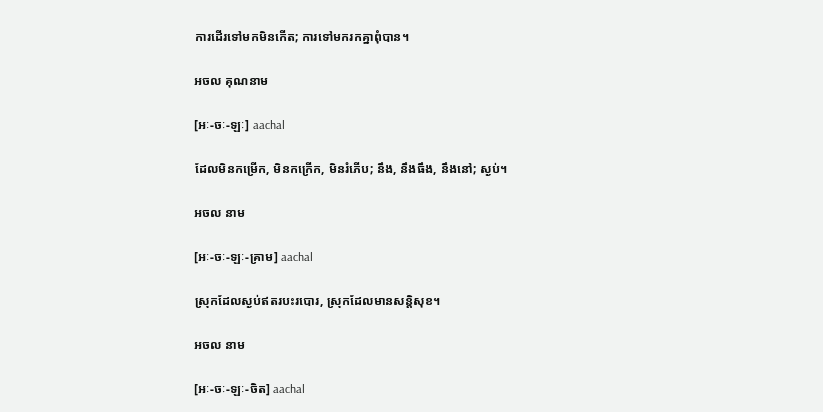ការដើរទៅមកមិនកើត; ការទៅមករកគ្នាពុំបាន។

អចល គុណនាម

[អៈ-ចៈ-ឡៈ] aachal

ដែលមិនកម្រើក, មិនកក្រើក, មិនរំភើប; នឹង, នឹងធឹង, នឹងនៅ; ស្ងប់។

អចល នាម

[អៈ-ចៈ-ឡៈ-គ្រាម] aachal

ស្រុកដែលស្ងប់ឥតរបះរបោរ, ស្រុកដែលមានសន្តិសុខ។

អចល នាម

[អៈ-ចៈ-ឡៈ-ចិត] aachal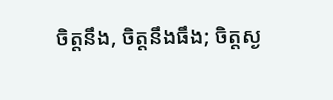ចិត្តនឹង, ចិត្តនឹងធឹង; ចិត្តស្ង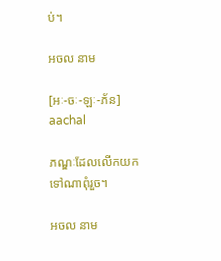ប់។

អចល នាម

[អៈ-ចៈ-ឡៈ-ភ័ន] aachal

ភណ្ឌៈដែលលើកយកទៅណាពុំរួច។

អចល នាម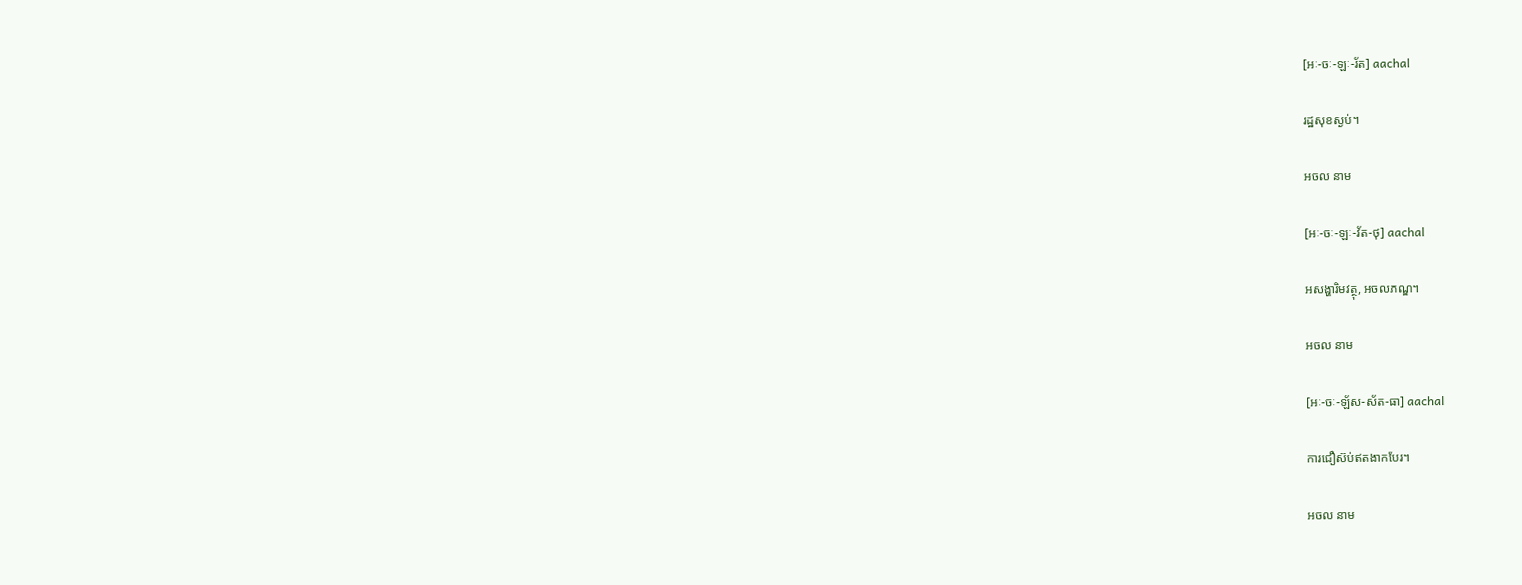[អៈ-ចៈ-ឡៈ-រ័ត] aachal

រដ្ឋសុខស្ងប់។

អចល នាម

[អៈ-ចៈ-ឡៈ-វ័ត-ថុ] aachal

អសង្ហារិមវត្ថុ, អចលភណ្ឌ។

អចល នាម

[អៈ-ចៈ-ឡ័ស-ស័ត-ធា] aachal

ការជឿស៊ប់ឥតងាកបែរ។

អចល នាម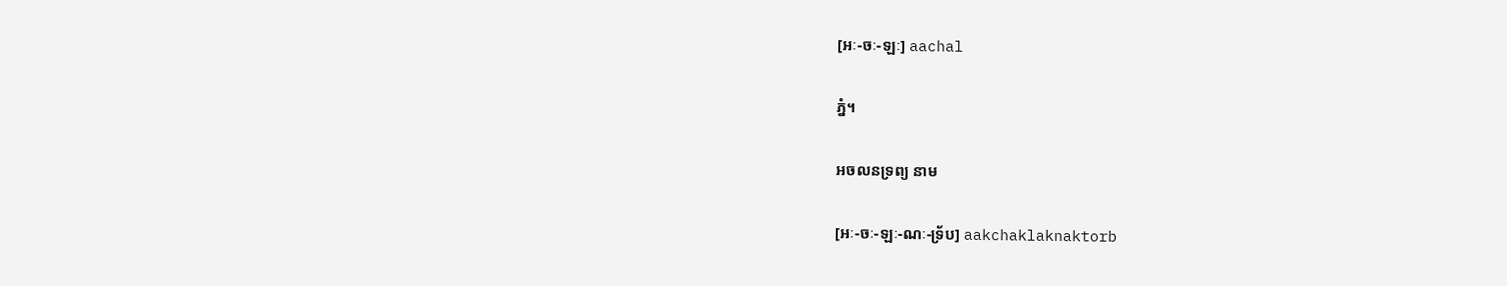[អៈ-ចៈ-ឡៈ] aachal

ភ្នំ។

អចលនទ្រព្យ នាម

[អៈ-ចៈ-ឡៈ-ណៈ-ទ្រ័ប] aakchaklaknaktorb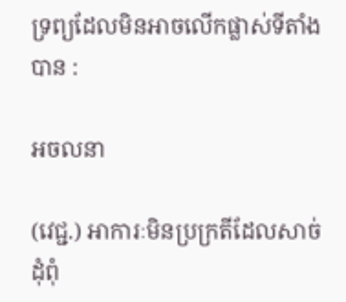ទ្រព្យដែលមិនអាចលើកផ្លាស់ទីតាំងបាន :

អចលនា

(វេជ្ជ.) អាការៈមិនប្រក្រតីដែលសាច់ដុំពុំ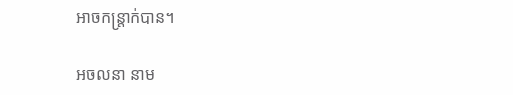អាចកន្ត្រាក់បាន។

អចលនា នាម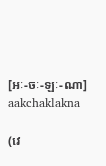[អៈ-ចៈ-ឡៈ-ណា] aakchaklakna

(វេ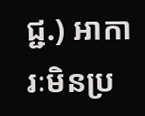ជ្ជ.) អាការៈមិនប្រ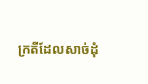ក្រតីដែលសាច់ដុំ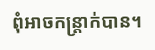ពុំអាចកន្ត្រាក់បាន។